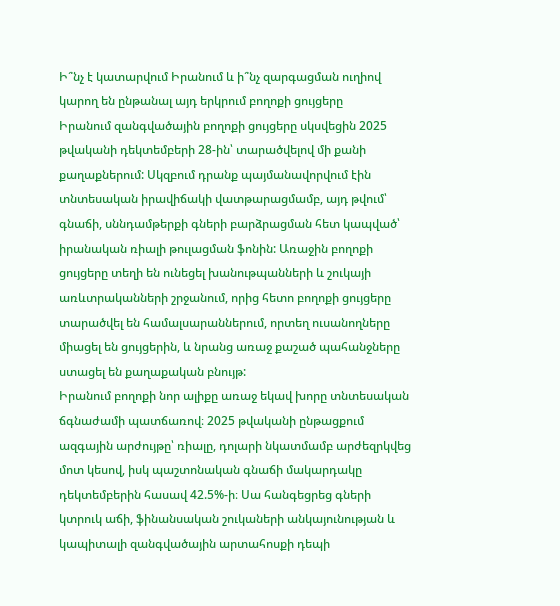Ի՞նչ է կատարվում Իրանում և ի՞նչ զարգացման ուղիով կարող են ընթանալ այդ երկրում բողոքի ցույցերը
Իրանում զանգվածային բողոքի ցույցերը սկսվեցին 2025 թվականի դեկտեմբերի 28-ին՝ տարածվելով մի քանի քաղաքներում: Սկզբում դրանք պայմանավորվում էին տնտեսական իրավիճակի վատթարացմամբ, այդ թվում՝ գնաճի, սննդամթերքի գների բարձրացման հետ կապված՝ իրանական ռիալի թուլացման ֆոնին: Առաջին բողոքի ցույցերը տեղի են ունեցել խանութպանների և շուկայի առևտրականների շրջանում, որից հետո բողոքի ցույցերը տարածվել են համալսարաններում, որտեղ ուսանողները միացել են ցույցերին, և նրանց առաջ քաշած պահանջները ստացել են քաղաքական բնույթ:
Իրանում բողոքի նոր ալիքը առաջ եկավ խորը տնտեսական ճգնաժամի պատճառով։ 2025 թվականի ընթացքում ազգային արժույթը՝ ռիալը, դոլարի նկատմամբ արժեզրկվեց մոտ կեսով, իսկ պաշտոնական գնաճի մակարդակը դեկտեմբերին հասավ 42.5%-ի։ Սա հանգեցրեց գների կտրուկ աճի, ֆինանսական շուկաների անկայունության և կապիտալի զանգվածային արտահոսքի դեպի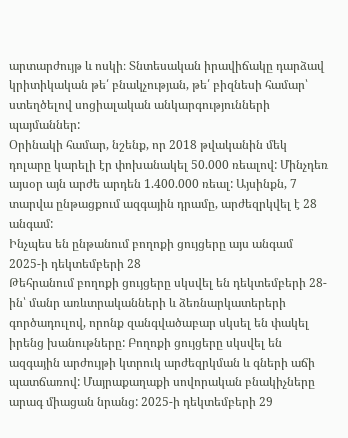արտարժույթ և ոսկի։ Տնտեսական իրավիճակը դարձավ կրիտիկական թե՛ բնակչության, թե՛ բիզնեսի համար՝ ստեղծելով սոցիալական անկարգությունների պայմաններ:
Օրինակի համար, նշենք, որ 2018 թվականին մեկ դոլարը կարելի էր փոխանակել 50.000 ռեալով: Մինչդեռ այսօր այն արժե արդեն 1.400.000 ռեալ: Այսինքն, 7 տարվա ընթացքում ազգային դրամը, արժեզրկվել է 28 անգամ:
Ինչպես են ընթանում բողոքի ցույցերը այս անգամ
2025-ի դեկտեմբերի 28
Թեհրանում բողոքի ցույցերը սկսվել են դեկտեմբերի 28-ին՝ մանր առևտրականների և ձեռնարկատերերի գործադուլով, որոնք զանգվածաբար սկսել են փակել իրենց խանութները: Բողոքի ցույցերը սկսվել են ազգային արժույթի կտրուկ արժեզրկման և գների աճի պատճառով: Մայրաքաղաքի սովորական բնակիչները արագ միացան նրանց: 2025-ի դեկտեմբերի 29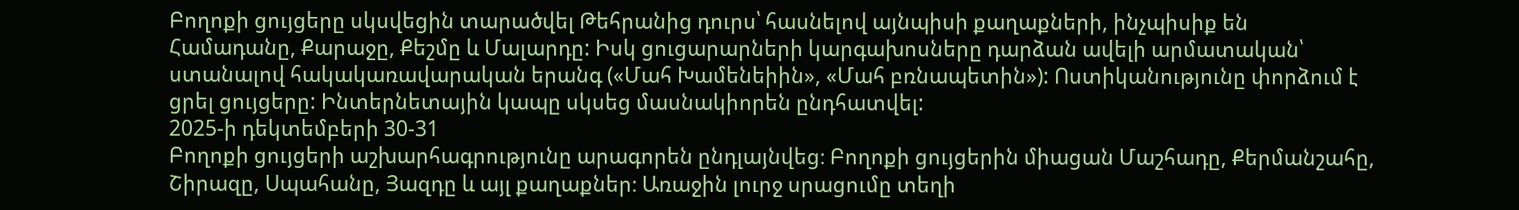Բողոքի ցույցերը սկսվեցին տարածվել Թեհրանից դուրս՝ հասնելով այնպիսի քաղաքների, ինչպիսիք են Համադանը, Քարաջը, Քեշմը և Մալարդը: Իսկ ցուցարարների կարգախոսները դարձան ավելի արմատական՝ ստանալով հակակառավարական երանգ («Մահ Խամենեիին», «Մահ բռնապետին»): Ոստիկանությունը փորձում է ցրել ցույցերը: Ինտերնետային կապը սկսեց մասնակիորեն ընդհատվել:
2025-ի դեկտեմբերի 30-31
Բողոքի ցույցերի աշխարհագրությունը արագորեն ընդլայնվեց։ Բողոքի ցույցերին միացան Մաշհադը, Քերմանշահը, Շիրազը, Սպահանը, Յազդը և այլ քաղաքներ։ Առաջին լուրջ սրացումը տեղի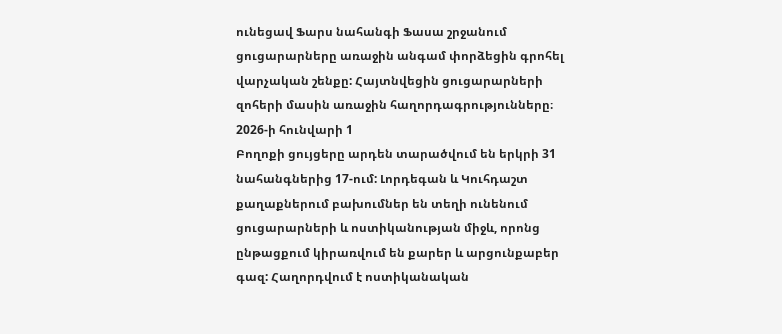ունեցավ Ֆարս նահանգի Ֆասա շրջանում ցուցարարները առաջին անգամ փորձեցին գրոհել վարչական շենքը: Հայտնվեցին ցուցարարների զոհերի մասին առաջին հաղորդագրությունները։
2026-ի հունվարի 1
Բողոքի ցույցերը արդեն տարածվում են երկրի 31 նահանգներից 17-ում: Լորդեգան և Կուհդաշտ քաղաքներում բախումներ են տեղի ունենում ցուցարարների և ոստիկանության միջև, որոնց ընթացքում կիրառվում են քարեր և արցունքաբեր գազ: Հաղորդվում է ոստիկանական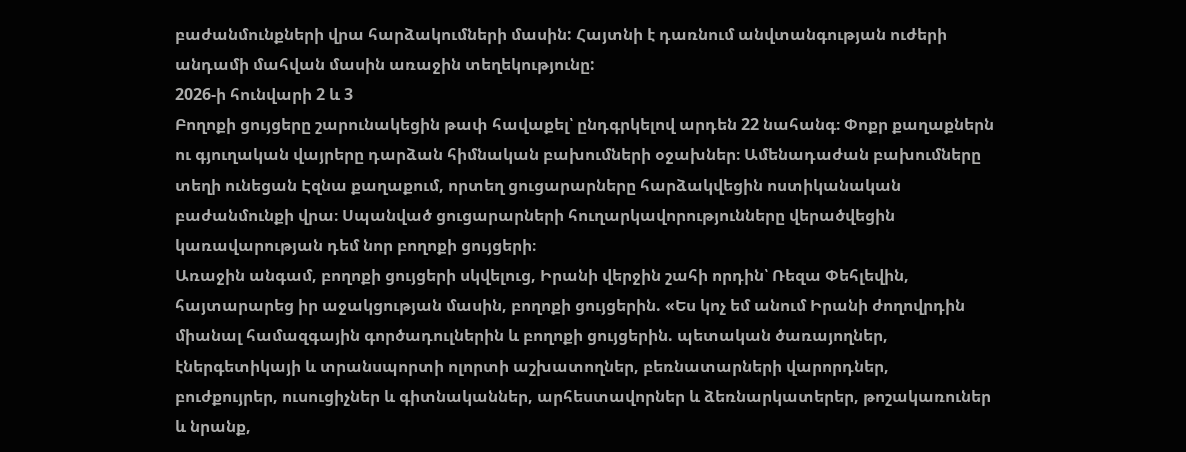բաժանմունքների վրա հարձակումների մասին: Հայտնի է դառնում անվտանգության ուժերի անդամի մահվան մասին առաջին տեղեկությունը:
2026-ի հունվարի 2 և 3
Բողոքի ցույցերը շարունակեցին թափ հավաքել՝ ընդգրկելով արդեն 22 նահանգ։ Փոքր քաղաքներն ու գյուղական վայրերը դարձան հիմնական բախումների օջախներ։ Ամենադաժան բախումները տեղի ունեցան Էզնա քաղաքում, որտեղ ցուցարարները հարձակվեցին ոստիկանական բաժանմունքի վրա։ Սպանված ցուցարարների հուղարկավորությունները վերածվեցին կառավարության դեմ նոր բողոքի ցույցերի։
Առաջին անգամ, բողոքի ցույցերի սկվելուց, Իրանի վերջին շահի որդին՝ Ռեզա Փեհլեվին, հայտարարեց իր աջակցության մասին, բողոքի ցույցերին. «Ես կոչ եմ անում Իրանի ժողովրդին միանալ համազգային գործադուլներին և բողոքի ցույցերին. պետական ծառայողներ, էներգետիկայի և տրանսպորտի ոլորտի աշխատողներ, բեռնատարների վարորդներ, բուժքույրեր, ուսուցիչներ և գիտնականներ, արհեստավորներ և ձեռնարկատերեր, թոշակառուներ և նրանք,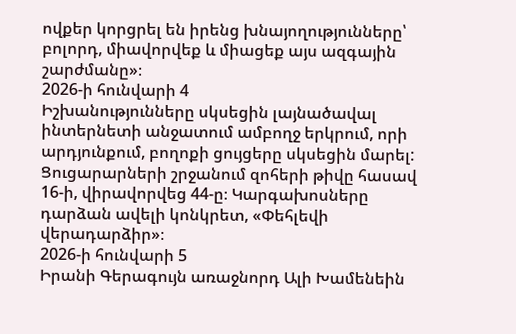ովքեր կորցրել են իրենց խնայողությունները՝ բոլորդ, միավորվեք և միացեք այս ազգային շարժմանը»։
2026-ի հունվարի 4
Իշխանությունները սկսեցին լայնածավալ ինտերնետի անջատում ամբողջ երկրում, որի արդյունքում, բողոքի ցույցերը սկսեցին մարել: Ցուցարարների շրջանում զոհերի թիվը հասավ 16-ի, վիրավորվեց 44-ը։ Կարգախոսները դարձան ավելի կոնկրետ, «Փեհլեվի վերադարձիր»։
2026-ի հունվարի 5
Իրանի Գերագույն առաջնորդ Ալի Խամենեին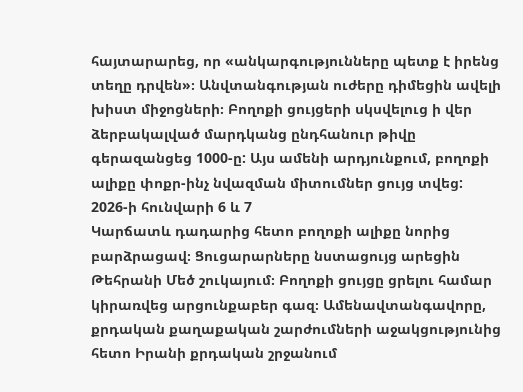հայտարարեց, որ «անկարգությունները պետք է իրենց տեղը դրվեն»։ Անվտանգության ուժերը դիմեցին ավելի խիստ միջոցների։ Բողոքի ցույցերի սկսվելուց ի վեր ձերբակալված մարդկանց ընդհանուր թիվը գերազանցեց 1000-ը: Այս ամենի արդյունքում, բողոքի ալիքը փոքր-ինչ նվազման միտումներ ցույց տվեց:
2026-ի հունվարի 6 և 7
Կարճատև դադարից հետո բողոքի ալիքը նորից բարձրացավ։ Ցուցարարները նստացույց արեցին Թեհրանի Մեծ շուկայում։ Բողոքի ցույցը ցրելու համար կիրառվեց արցունքաբեր գազ։ Ամենավտանգավորը, քրդական քաղաքական շարժումների աջակցությունից հետո Իրանի քրդական շրջանում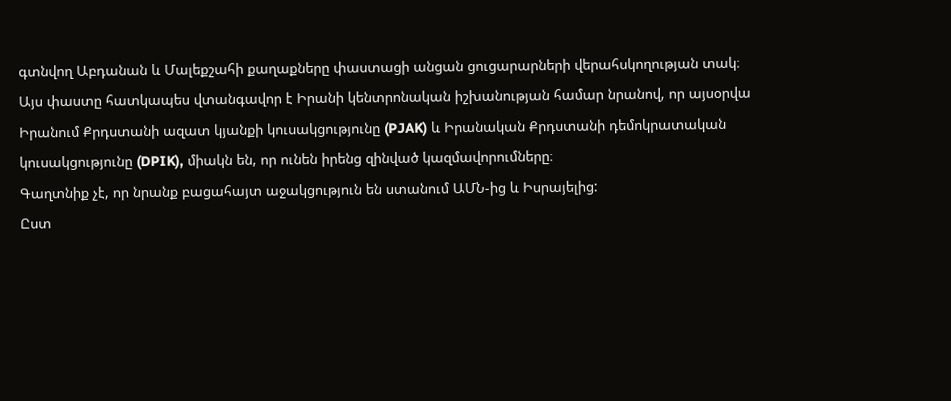գտնվող Աբդանան և Մալեքշահի քաղաքները փաստացի անցան ցուցարարների վերահսկողության տակ։
Այս փաստը հատկապես վտանգավոր է Իրանի կենտրոնական իշխանության համար նրանով, որ այսօրվա Իրանում Քրդստանի ազատ կյանքի կուսակցությունը (PJAK) և Իրանական Քրդստանի դեմոկրատական կուսակցությունը (DPIK), միակն են, որ ունեն իրենց զինված կազմավորումները։
Գաղտնիք չէ, որ նրանք բացահայտ աջակցություն են ստանում ԱՄՆ-ից և Իսրայելից:
Ըստ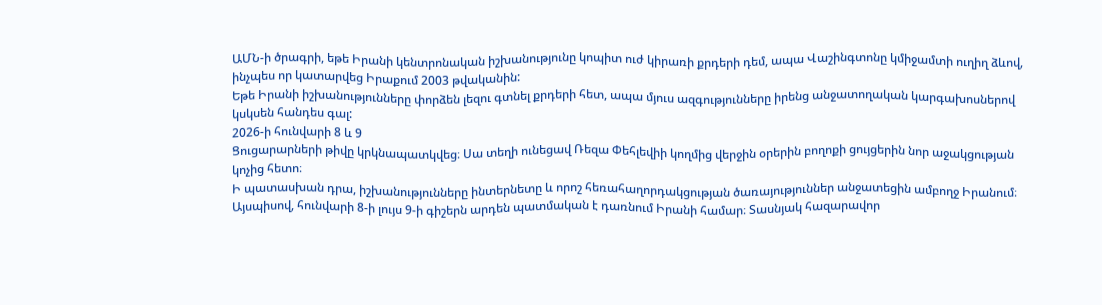ԱՄՆ-ի ծրագրի, եթե Իրանի կենտրոնական իշխանությունը կոպիտ ուժ կիրառի քրդերի դեմ, ապա Վաշինգտոնը կմիջամտի ուղիղ ձևով, ինչպես որ կատարվեց Իրաքում 2003 թվականին:
Եթե Իրանի իշխանությունները փորձեն լեզու գտնել քրդերի հետ, ապա մյուս ազգությունները իրենց անջատողական կարգախոսներով կսկսեն հանդես գալ:
2026-ի հունվարի 8 և 9
Ցուցարարների թիվը կրկնապատկվեց։ Սա տեղի ունեցավ Ռեզա Փեհլեվիի կողմից վերջին օրերին բողոքի ցույցերին նոր աջակցության կոչից հետո։
Ի պատասխան դրա, իշխանությունները ինտերնետը և որոշ հեռահաղորդակցության ծառայություններ անջատեցին ամբողջ Իրանում։
Այսպիսով, հունվարի 8-ի լույս 9-ի գիշերն արդեն պատմական է դառնում Իրանի համար։ Տասնյակ հազարավոր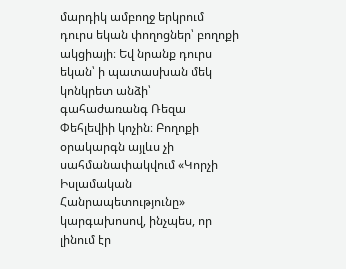մարդիկ ամբողջ երկրում դուրս եկան փողոցներ՝ բողոքի ակցիայի։ Եվ նրանք դուրս եկան՝ ի պատասխան մեկ կոնկրետ անձի՝ գահաժառանգ Ռեզա Փեհլեվիի կոչին։ Բողոքի օրակարգն այլևս չի սահմանափակվում «Կորչի Իսլամական Հանրապետությունը» կարգախոսով, ինչպես, որ լինում էր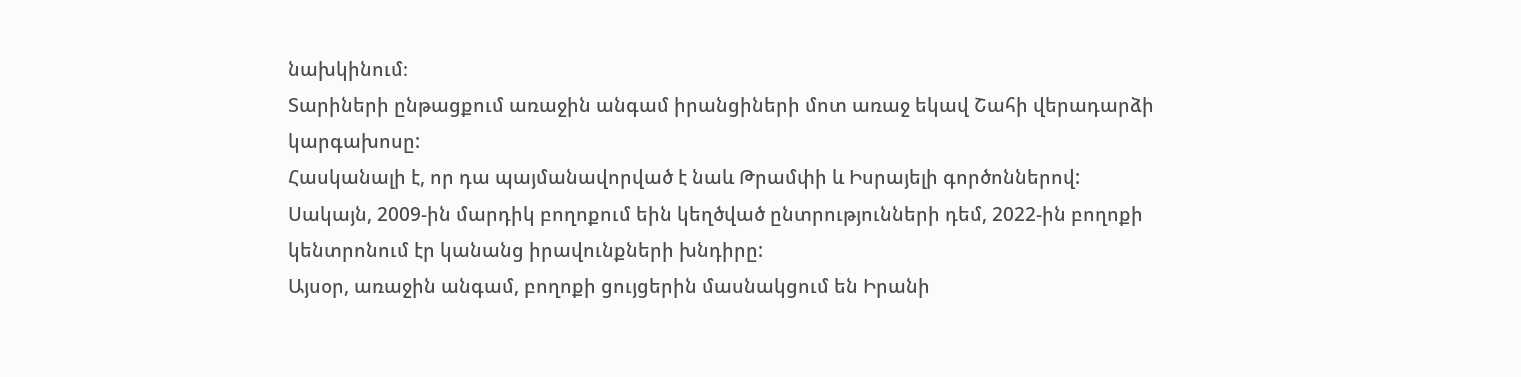նախկինում։
Տարիների ընթացքում առաջին անգամ իրանցիների մոտ առաջ եկավ Շահի վերադարձի կարգախոսը:
Հասկանալի է, որ դա պայմանավորված է նաև Թրամփի և Իսրայելի գործոններով:
Սակայն, 2009-ին մարդիկ բողոքում եին կեղծված ընտրությունների դեմ, 2022-ին բողոքի կենտրոնում էր կանանց իրավունքների խնդիրը:
Այսօր, առաջին անգամ, բողոքի ցույցերին մասնակցում են Իրանի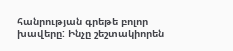հանրության գրեթե բոլոր խավերը: Ինչը շեշտակիորեն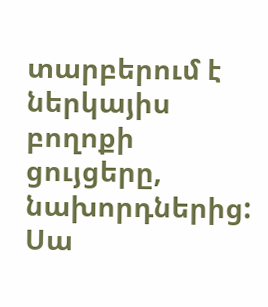տարբերում է ներկայիս բողոքի ցույցերը, նախորդներից:
Սա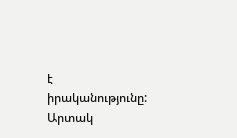է իրականությունը:
Արտակ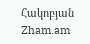Հակոբյան
Zham.am